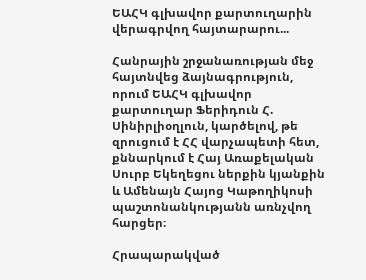ԵԱՀԿ գլխավոր քարտուղարին վերագրվող հայտարարու...

Հանրային շրջանառության մեջ հայտնվեց ձայնագրություն, որում ԵԱՀԿ գլխավոր քարտուղար Ֆերիդուն Հ. Սինիրլիօղլուն, կարծելով, թե զրուցում է ՀՀ վարչապետի հետ, քննարկում է Հայ Առաքելական Սուրբ Եկեղեցու ներքին կյանքին և Ամենայն Հայոց Կաթողիկոսի պաշտոնանկությանն առնչվող հարցեր։

Հրապարակված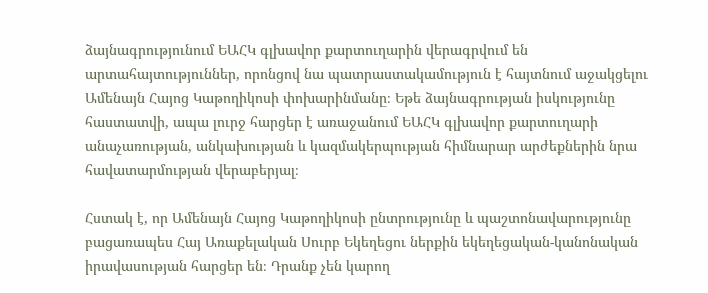ձայնագրությունում ԵԱՀԿ գլխավոր քարտուղարին վերագրվում են արտահայտություններ, որոնցով նա պատրաստակամություն է հայտնում աջակցելու Ամենայն Հայոց Կաթողիկոսի փոխարինմանը։ Եթե ձայնագրության իսկությունը հաստատվի, ապա լուրջ հարցեր է առաջանում ԵԱՀԿ գլխավոր քարտուղարի անաչառության, անկախության և կազմակերպության հիմնարար արժեքներին նրա հավատարմության վերաբերյալ։

Հստակ է, որ Ամենայն Հայոց Կաթողիկոսի ընտրությունը և պաշտոնավարությունը բացառապես Հայ Առաքելական Սուրբ Եկեղեցու ներքին եկեղեցական-կանոնական իրավասության հարցեր են։ Դրանք չեն կարող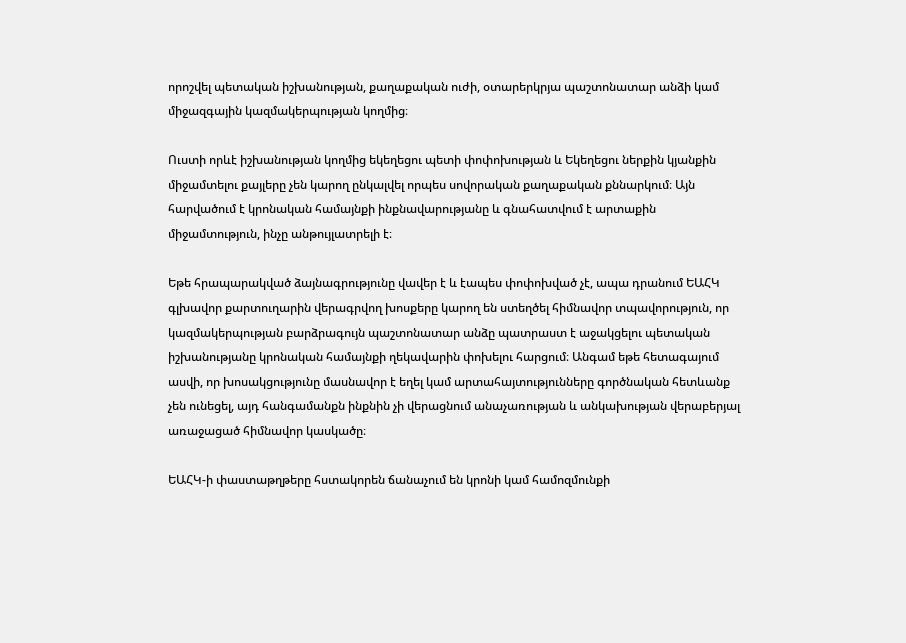որոշվել պետական իշխանության, քաղաքական ուժի, օտարերկրյա պաշտոնատար անձի կամ միջազգային կազմակերպության կողմից։

Ուստի որևէ իշխանության կողմից եկեղեցու պետի փոփոխության և Եկեղեցու ներքին կյանքին միջամտելու քայլերը չեն կարող ընկալվել որպես սովորական քաղաքական քննարկում։ Այն հարվածում է կրոնական համայնքի ինքնավարությանը և գնահատվում է արտաքին միջամտություն, ինչը անթույլատրելի է։

Եթե հրապարակված ձայնագրությունը վավեր է և էապես փոփոխված չէ, ապա դրանում ԵԱՀԿ գլխավոր քարտուղարին վերագրվող խոսքերը կարող են ստեղծել հիմնավոր տպավորություն, որ կազմակերպության բարձրագույն պաշտոնատար անձը պատրաստ է աջակցելու պետական իշխանությանը կրոնական համայնքի ղեկավարին փոխելու հարցում։ Անգամ եթե հետագայում ասվի, որ խոսակցությունը մասնավոր է եղել կամ արտահայտությունները գործնական հետևանք չեն ունեցել, այդ հանգամանքն ինքնին չի վերացնում անաչառության և անկախության վերաբերյալ առաջացած հիմնավոր կասկածը։

ԵԱՀԿ-ի փաստաթղթերը հստակորեն ճանաչում են կրոնի կամ համոզմունքի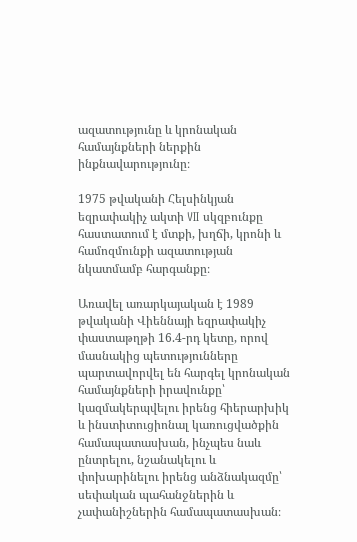ազատությունը և կրոնական համայնքների ներքին ինքնավարությունը։

1975 թվականի Հելսինկյան եզրափակիչ ակտի VII սկզբունքը հաստատում է մտքի, խղճի, կրոնի և համոզմունքի ազատության նկատմամբ հարգանքը։

Առավել առարկայական է 1989 թվականի Վիեննայի եզրափակիչ փաստաթղթի 16.4-րդ կետը, որով մասնակից պետությունները պարտավորվել են հարգել կրոնական համայնքների իրավունքը՝ կազմակերպվելու իրենց հիերարխիկ և ինստիտուցիոնալ կառուցվածքին համապատասխան, ինչպես նաև ընտրելու, նշանակելու և փոխարինելու իրենց անձնակազմը՝ սեփական պահանջներին և չափանիշներին համապատասխան։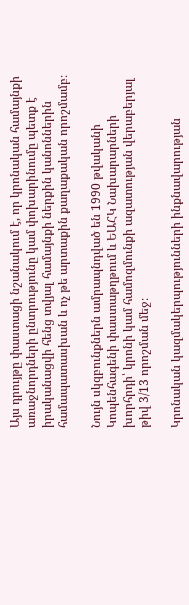Այս դրույթը փաստացի նշանակում է, որ կրոնական համայնքի առաջնորդների ընտրությունը կամ փոխարինումը պետք է իրականացվի հենց տվյալ համայնքի ներքին կանոններին համապատասխան և ոչ թե արտաքին քաղաքական որոշմամբ։

Նույն սկզբունքներն ամրապնդված են 1990 թվականի Կոպենհագենի փաստաթղթում և ԵԱՀԿ Նախարարների խորհրդի՝ կրոնի կամ համոզմունքի ազատության վերաբերյալ թիվ 3/13 որոշման մեջ։

Կրոնական կազմակերպությունների ինքնավարության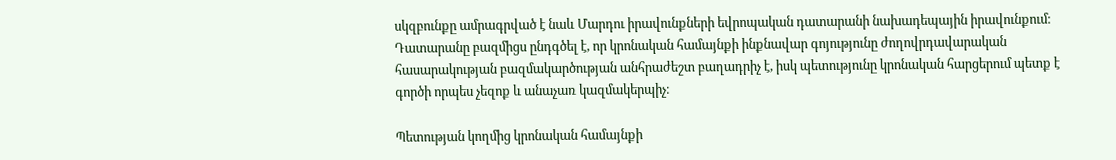սկզբունքը ամրագրված է նաև Մարդու իրավունքների եվրոպական դատարանի նախադեպային իրավունքում։ Դատարանը բազմիցս ընդգծել է, որ կրոնական համայնքի ինքնավար գոյությունը ժողովրդավարական հասարակության բազմակարծության անհրաժեշտ բաղադրիչ է, իսկ պետությունը կրոնական հարցերում պետք է գործի որպես չեզոք և անաչառ կազմակերպիչ։

Պետության կողմից կրոնական համայնքի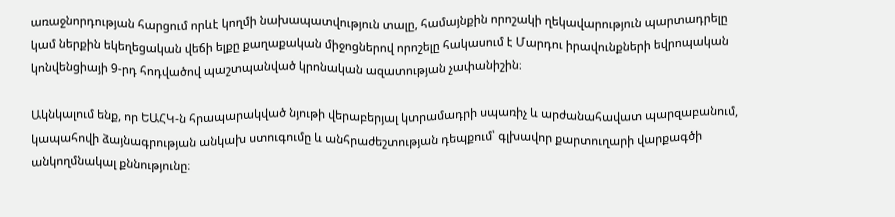առաջնորդության հարցում որևէ կողմի նախապատվություն տալը, համայնքին որոշակի ղեկավարություն պարտադրելը կամ ներքին եկեղեցական վեճի ելքը քաղաքական միջոցներով որոշելը հակասում է Մարդու իրավունքների եվրոպական կոնվենցիայի 9-րդ հոդվածով պաշտպանված կրոնական ազատության չափանիշին։

Ակնկալում ենք, որ ԵԱՀԿ-ն հրապարակված նյութի վերաբերյալ կտրամադրի սպառիչ և արժանահավատ պարզաբանում, կապահովի ձայնագրության անկախ ստուգումը և անհրաժեշտության դեպքում՝ գլխավոր քարտուղարի վարքագծի անկողմնակալ քննությունը։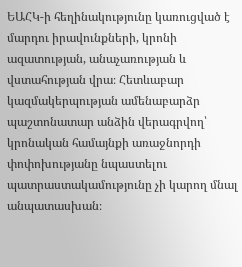ԵԱՀԿ-ի հեղինակությունը կառուցված է մարդու իրավունքների, կրոնի ազատության, անաչառության և վստահության վրա։ Հետևաբար կազմակերպության ամենաբարձր պաշտոնատար անձին վերագրվող՝ կրոնական համայնքի առաջնորդի փոփոխությանը նպաստելու պատրաստակամությունը չի կարող մնալ անպատասխան։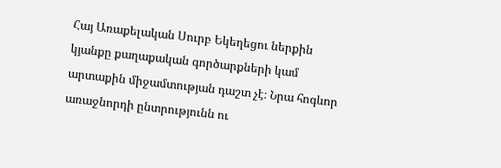Հայ Առաքելական Սուրբ Եկեղեցու ներքին կյանքը քաղաքական գործարքների կամ արտաքին միջամտության դաշտ չէ։ Նրա հոգևոր առաջնորդի ընտրությունն ու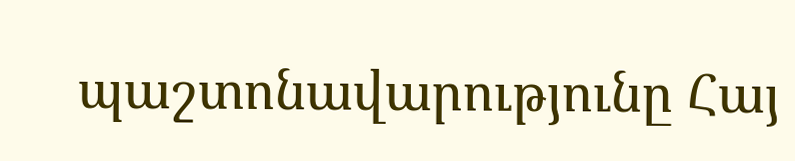պաշտոնավարությունը Հայ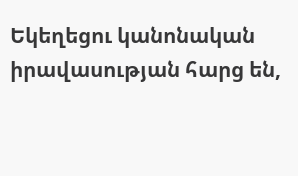Եկեղեցու կանոնական իրավասության հարց են,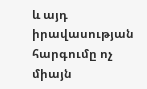և այդ իրավասության հարգումը ոչ միայն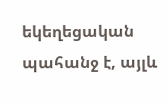եկեղեցական պահանջ է, այլև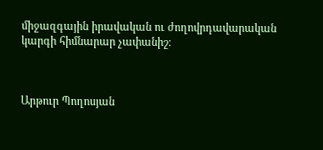միջազգային իրավական ու ժողովրդավարական կարգի հիմնարար չափանիշ։



Արթուր Պողոսյան